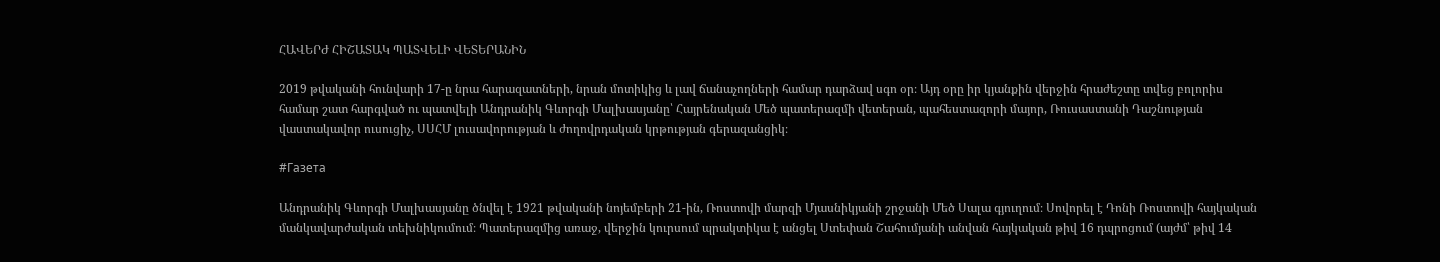ՀԱՎԵՐԺ ՀԻՇԱՏԱԿ ՊԱՏՎԵԼԻ ՎԵՏԵՐԱՆԻՆ

2019 թվականի հունվարի 17-ը նրա հարազատների, նրան մոտիկից և լավ ճանաչողների համար դարձավ սգո օր։ Այդ օրը իր կյանքին վերջին հրաժեշտը տվեց բոլորիս համար շատ հարգված ու պատվելի Անդրանիկ Գևորգի Մալխասյանը՝ Հայրենական Մեծ պատերազմի վետերան, պահեստազորի մայոր, Ռուսաստանի Դաշնության վաստակավոր ուսուցիչ, ՍՍՀՄ լուսավորության և ժողովրդական կրթության գերազանցիկ։

#Газета

Անդրանիկ Գևորգի Մալխասյանը ծնվել է 1921 թվականի նոյեմբերի 21-ին, Ռոստովի մարզի Մյասնիկյանի շրջանի Մեծ Սալա գյուղում։ Սովորել է Դոնի Ռոստովի հայկական մանկավարժական տեխնիկումում։ Պատերազմից առաջ, վերջին կուրսում պրակտիկա է անցել Ստեփան Շահումյանի անվան հայկական թիվ 16 դպրոցում (այժմ՝ թիվ 14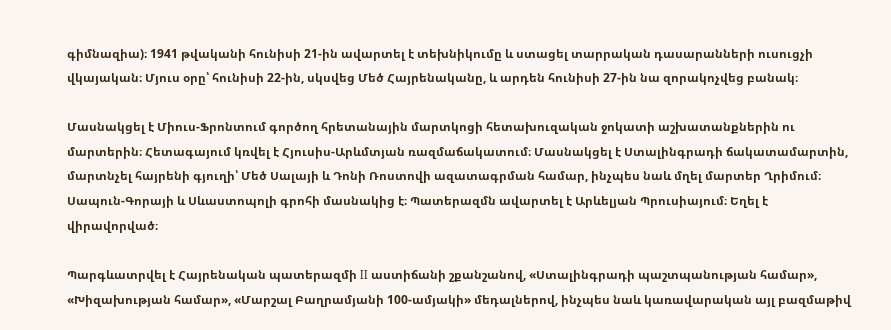գիմնազիա)։ 1941 թվականի հունիսի 21-ին ավարտել է տեխնիկումը և ստացել տարրական դասարանների ուսուցչի վկայական։ Մյուս օրը՝ հունիսի 22-ին, սկսվեց Մեծ Հայրենականը, և արդեն հունիսի 27-ին նա զորակոչվեց բանակ։

Մասնակցել է Միուս-Ֆրոնտում գործող հրետանային մարտկոցի հետախուզական ջոկատի աշխատանքներին ու մարտերին։ Հետագայում կռվել է Հյուսիս-Արևմտյան ռազմաճակատում։ Մասնակցել է Ստալինգրադի ճակատամարտին, մարտնչել հայրենի գյուղի՝ Մեծ Սալայի և Դոնի Ռոստովի ազատագրման համար, ինչպես նաև մղել մարտեր Ղրիմում։ Սապուն-Գորայի և Սևաստոպոլի գրոհի մասնակից է։ Պատերազմն ավարտել է Արևելյան Պրուսիայում։ Եղել է վիրավորված։

Պարգևատրվել է Հայրենական պատերազմի II աստիճանի շքանշանով, «Ստալինգրադի պաշտպանության համար», «Խիզախության համար», «Մարշալ Բաղրամյանի 100-ամյակի» մեդալներով, ինչպես նաև կառավարական այլ բազմաթիվ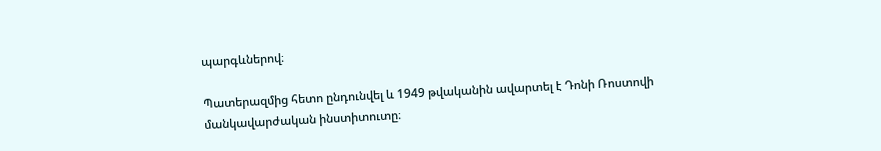պարգևներով։

Պատերազմից հետո ընդունվել և 1949 թվականին ավարտել է Դոնի Ռոստովի մանկավարժական ինստիտուտը։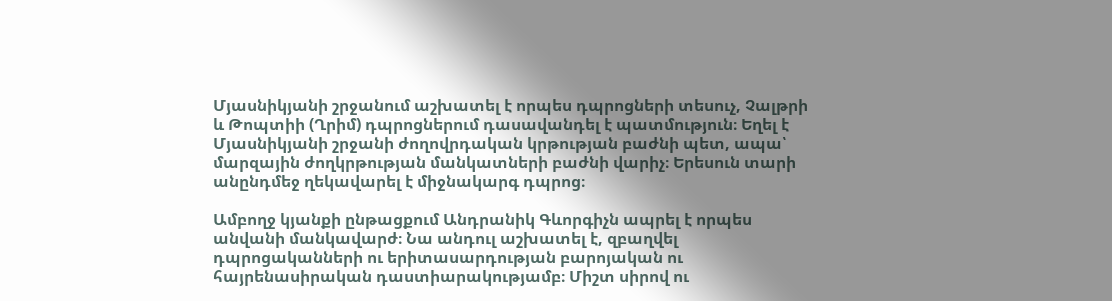Մյասնիկյանի շրջանում աշխատել է որպես դպրոցների տեսուչ, Չալթրի և Թոպտիի (Ղրիմ) դպրոցներում դասավանդել է պատմություն։ Եղել է Մյասնիկյանի շրջանի ժողովրդական կրթության բաժնի պետ, ապա՝ մարզային ժողկրթության մանկատների բաժնի վարիչ։ Երեսուն տարի անընդմեջ ղեկավարել է միջնակարգ դպրոց։

Ամբողջ կյանքի ընթացքում Անդրանիկ Գևորգիչն ապրել է որպես անվանի մանկավարժ։ Նա անդուլ աշխատել է, զբաղվել դպրոցականների ու երիտասարդության բարոյական ու հայրենասիրական դաստիարակությամբ։ Միշտ սիրով ու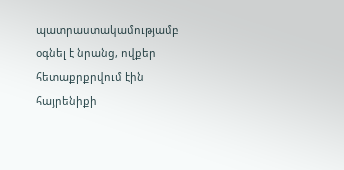պատրաստակամությամբ օգնել է նրանց, ովքեր հետաքրքրվում էին հայրենիքի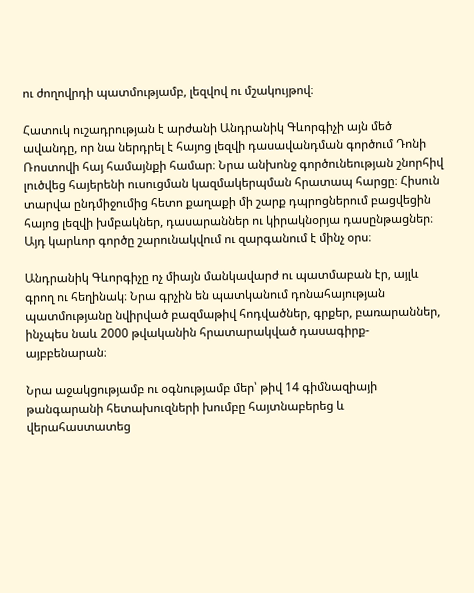ու ժողովրդի պատմությամբ, լեզվով ու մշակույթով։

Հատուկ ուշադրության է արժանի Անդրանիկ Գևորգիչի այն մեծ ավանդը, որ նա ներդրել է հայոց լեզվի դասավանդման գործում Դոնի Ռոստովի հայ համայնքի համար։ Նրա անխոնջ գործունեության շնորհիվ լուծվեց հայերենի ուսուցման կազմակերպման հրատապ հարցը։ Հիսուն տարվա ընդմիջումից հետո քաղաքի մի շարք դպրոցներում բացվեցին հայոց լեզվի խմբակներ, դասարաններ ու կիրակնօրյա դասընթացներ։ Այդ կարևոր գործը շարունակվում ու զարգանում է մինչ օրս։

Անդրանիկ Գևորգիչը ոչ միայն մանկավարժ ու պատմաբան էր, այլև գրող ու հեղինակ։ Նրա գրչին են պատկանում դոնահայության պատմությանը նվիրված բազմաթիվ հոդվածներ, գրքեր, բառարաններ, ինչպես նաև 2000 թվականին հրատարակված դասագիրք-այբբենարան։

Նրա աջակցությամբ ու օգնությամբ մեր՝ թիվ 14 գիմնազիայի թանգարանի հետախուզների խումբը հայտնաբերեց և վերահաստատեց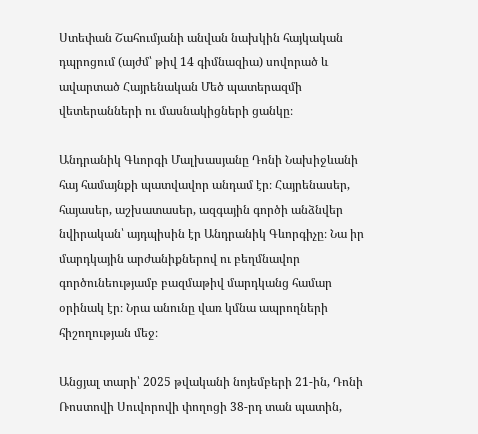Ստեփան Շահումյանի անվան նախկին հայկական դպրոցում (այժմ՝ թիվ 14 գիմնազիա) սովորած և ավարտած Հայրենական Մեծ պատերազմի վետերանների ու մասնակիցների ցանկը։

Անդրանիկ Գևորգի Մալխասյանը Դոնի Նախիջևանի հայ համայնքի պատվավոր անդամ էր։ Հայրենասեր, հայասեր, աշխատասեր, ազգային գործի անձնվեր նվիրական՝ այդպիսին էր Անդրանիկ Գևորգիչը։ Նա իր մարդկային արժանիքներով ու բեղմնավոր գործունեությամբ բազմաթիվ մարդկանց համար օրինակ էր։ Նրա անունը վառ կմնա ապրողների հիշողության մեջ։

Անցյալ տարի՝ 2025 թվականի նոյեմբերի 21-ին, Դոնի Ռոստովի Սուվորովի փողոցի 38-րդ տան պատին,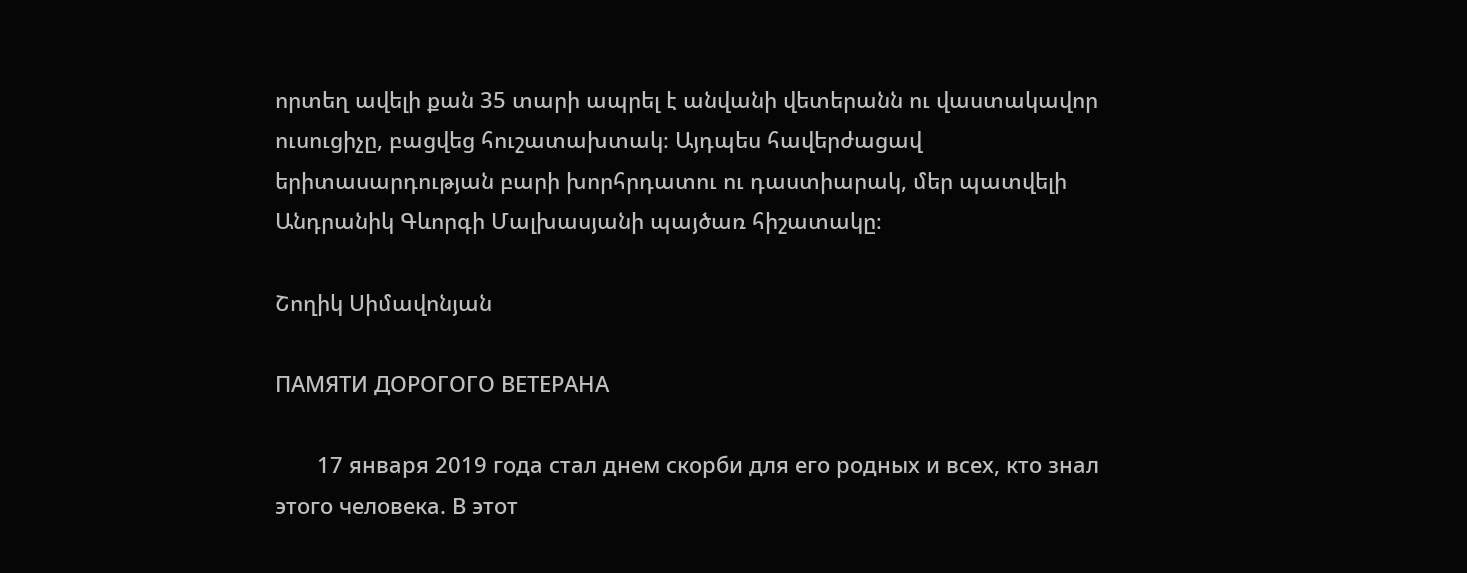որտեղ ավելի քան 35 տարի ապրել է անվանի վետերանն ու վաստակավոր ուսուցիչը, բացվեց հուշատախտակ։ Այդպես հավերժացավ երիտասարդության բարի խորհրդատու ու դաստիարակ, մեր պատվելի Անդրանիկ Գևորգի Մալխասյանի պայծառ հիշատակը։

Շողիկ Սիմավոնյան

ПАМЯТИ ДОРОГОГО ВЕТЕРАНА

       17 января 2019 года стал днем скорби для его родных и всех, кто знал этого человека. В этот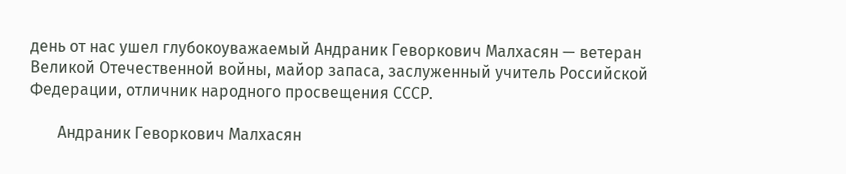день от нас ушел глубокоуважаемый Андраник Геворкович Малхасян — ветеран Великой Отечественной войны, майор запаса, заслуженный учитель Российской Федерации, отличник народного просвещения СССР.

       Андраник Геворкович Малхасян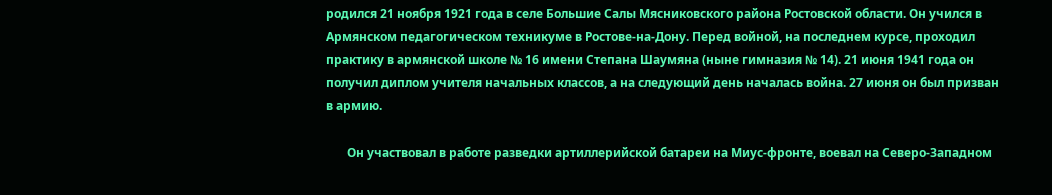родился 21 ноября 1921 года в селе Большие Салы Мясниковского района Ростовской области. Он учился в Армянском педагогическом техникуме в Ростове-на-Дону. Перед войной, на последнем курсе, проходил практику в армянской школе № 16 имени Степана Шаумяна (ныне гимназия № 14). 21 июня 1941 года он получил диплом учителя начальных классов, а на следующий день началась война. 27 июня он был призван в армию.

       Он участвовал в работе разведки артиллерийской батареи на Миус-фронте, воевал на Северо-Западном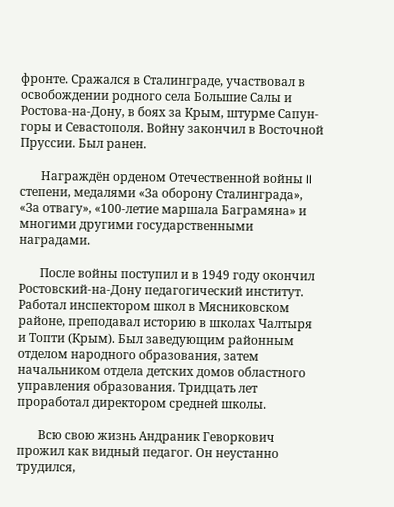фронте. Сражался в Сталинграде, участвовал в освобождении родного села Большие Салы и Ростова-на-Дону, в боях за Крым, штурме Сапун-горы и Севастополя. Войну закончил в Восточной Пруссии. Был ранен.

       Награждён орденом Отечественной войны II степени, медалями «За оборону Сталинграда», «За отвагу», «100-летие маршала Баграмяна» и многими другими государственными наградами.

       После войны поступил и в 1949 году окончил Ростовский-на-Дону педагогический институт. Работал инспектором школ в Мясниковском районе, преподавал историю в школах Чалтыря и Топти (Крым). Был заведующим районным отделом народного образования, затем начальником отдела детских домов областного управления образования. Тридцать лет проработал директором средней школы.

       Всю свою жизнь Андраник Геворкович прожил как видный педагог. Он неустанно трудился,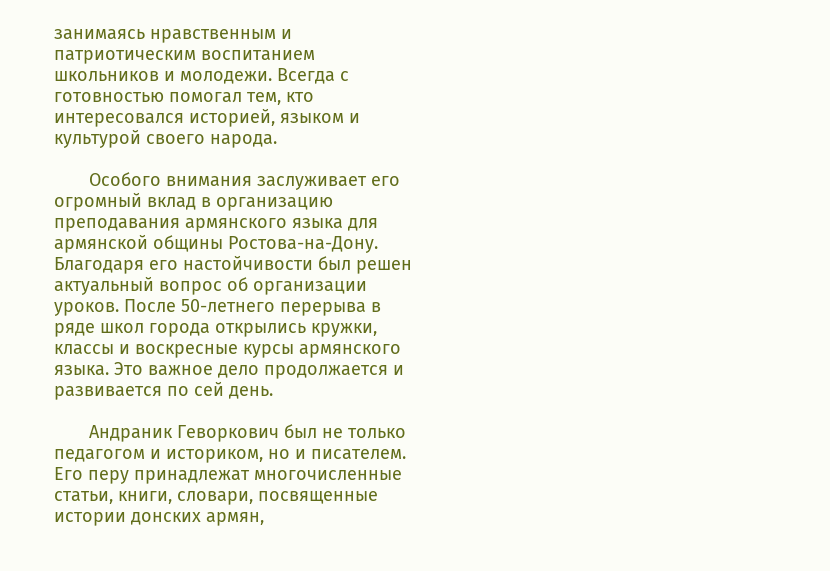занимаясь нравственным и патриотическим воспитанием школьников и молодежи. Всегда с готовностью помогал тем, кто интересовался историей, языком и культурой своего народа.

       Особого внимания заслуживает его огромный вклад в организацию преподавания армянского языка для армянской общины Ростова-на-Дону. Благодаря его настойчивости был решен актуальный вопрос об организации уроков. После 50-летнего перерыва в ряде школ города открылись кружки, классы и воскресные курсы армянского языка. Это важное дело продолжается и развивается по сей день.

       Андраник Геворкович был не только педагогом и историком, но и писателем. Его перу принадлежат многочисленные статьи, книги, словари, посвященные истории донских армян,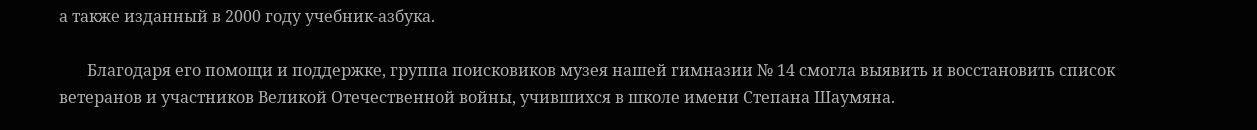а также изданный в 2000 году учебник-азбука.

       Благодаря его помощи и поддержке, группа поисковиков музея нашей гимназии № 14 смогла выявить и восстановить список ветеранов и участников Великой Отечественной войны, учившихся в школе имени Степана Шаумяна.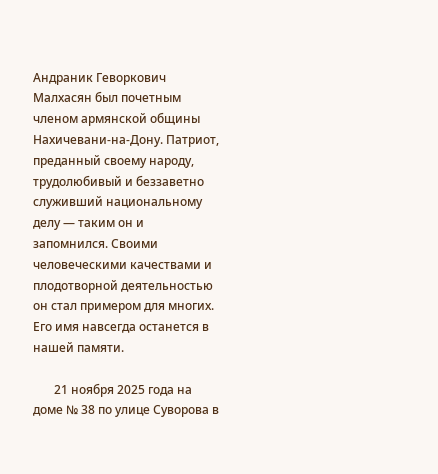Андраник Геворкович Малхасян был почетным членом армянской общины Нахичевани-на-Дону. Патриот, преданный своему народу, трудолюбивый и беззаветно служивший национальному делу — таким он и запомнился. Своими человеческими качествами и плодотворной деятельностью он стал примером для многих. Его имя навсегда останется в нашей памяти.

       21 ноября 2025 года на доме № 38 по улице Суворова в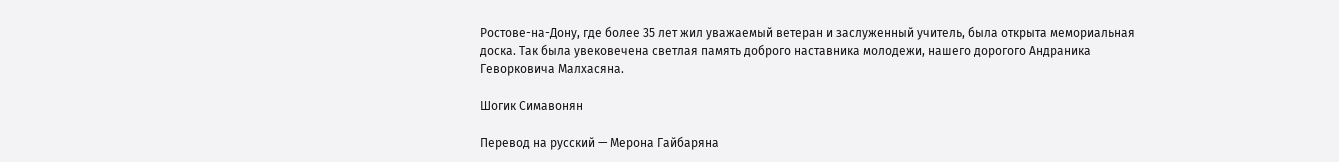Ростове-на-Дону, где более 35 лет жил уважаемый ветеран и заслуженный учитель, была открыта мемориальная доска. Так была увековечена светлая память доброго наставника молодежи, нашего дорогого Андраника Геворковича Малхасяна.

Шогик Симавонян

Перевод на русский — Мерона Гайбаряна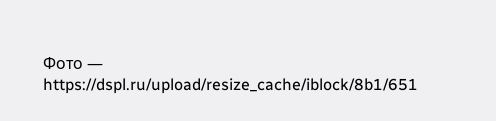Фото — https://dspl.ru/upload/resize_cache/iblock/8b1/651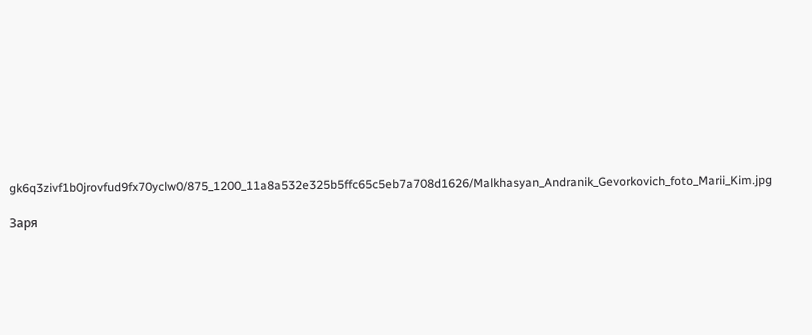gk6q3zivf1b0jrovfud9fx70yclw0/875_1200_11a8a532e325b5ffc65c5eb7a708d1626/Malkhasyan_Andranik_Gevorkovich_foto_Marii_Kim.jpg

Заря